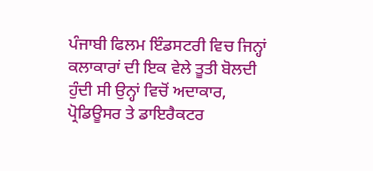ਪੰਜਾਬੀ ਫਿਲਮ ਇੰਡਸਟਰੀ ਵਿਚ ਜਿਨ੍ਹਾਂ ਕਲਾਕਾਰਾਂ ਦੀ ਇਕ ਵੇਲੇ ਤੂਤੀ ਬੋਲਦੀ ਹੁੰਦੀ ਸੀ ਉਨ੍ਹਾਂ ਵਿਚੋਂ ਅਦਾਕਾਰ, ਪ੍ਰੋਡਿਊਸਰ ਤੇ ਡਾਇਰੈਕਟਰ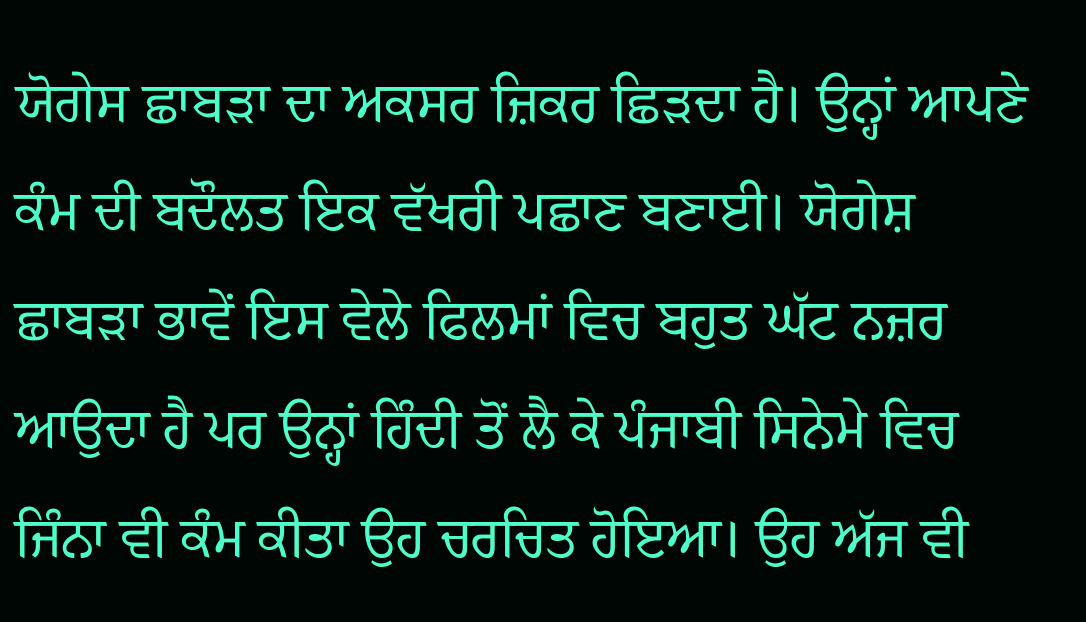ਯੋਗੇਸ ਛਾਬੜਾ ਦਾ ਅਕਸਰ ਜ਼ਿਕਰ ਛਿੜਦਾ ਹੈ। ਉਨ੍ਹਾਂ ਆਪਣੇ ਕੰਮ ਦੀ ਬਦੌਲਤ ਇਕ ਵੱਖਰੀ ਪਛਾਣ ਬਣਾਈ। ਯੋਗੇਸ਼ ਛਾਬੜਾ ਭਾਵੇਂ ਇਸ ਵੇਲੇ ਫਿਲਮਾਂ ਵਿਚ ਬਹੁਤ ਘੱਟ ਨਜ਼ਰ ਆਉਦਾ ਹੈ ਪਰ ਉਨ੍ਹਾਂ ਹਿੰਦੀ ਤੋਂ ਲੈ ਕੇ ਪੰਜਾਬੀ ਸਿਨੇਮੇ ਵਿਚ ਜਿੰਨਾ ਵੀ ਕੰਮ ਕੀਤਾ ਉਹ ਚਰਚਿਤ ਹੋਇਆ। ਉਹ ਅੱਜ ਵੀ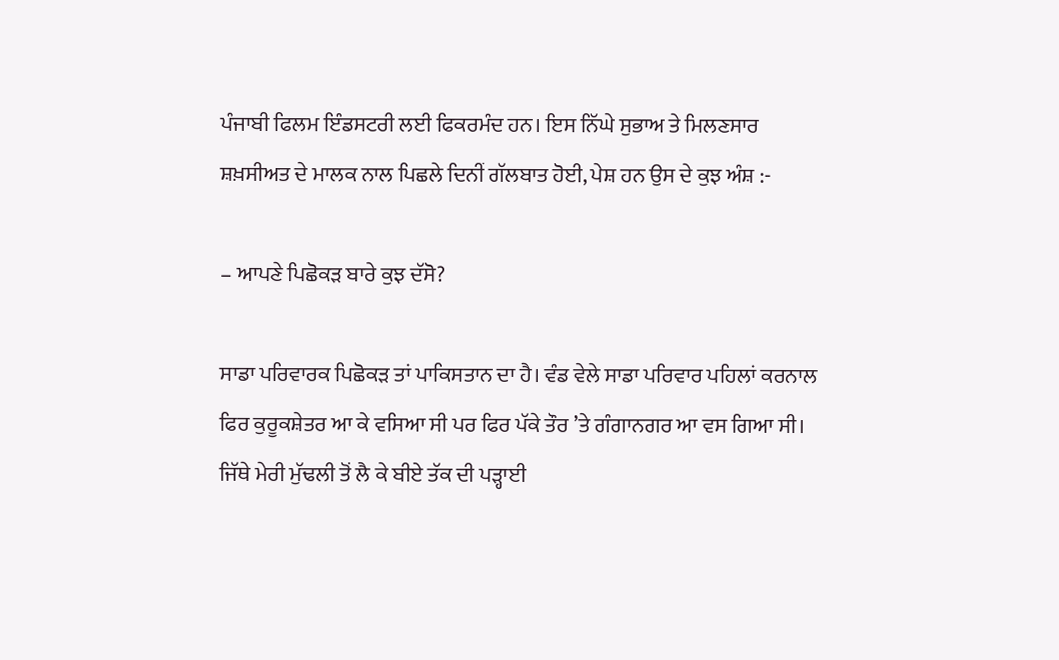ਪੰਜਾਬੀ ਫਿਲਮ ਇੰਡਸਟਰੀ ਲਈ ਫਿਕਰਮੰਦ ਹਨ। ਇਸ ਨਿੱਘੇ ਸੁਭਾਅ ਤੇ ਮਿਲਣਸਾਰ ਸ਼ਖ਼ਸੀਅਤ ਦੇ ਮਾਲਕ ਨਾਲ ਪਿਛਲੇ ਦਿਨੀਂ ਗੱਲਬਾਤ ਹੋਈ, ਪੇਸ਼ ਹਨ ਉਸ ਦੇ ਕੁਝ ਅੰਸ਼ :-

– ਆਪਣੇ ਪਿਛੋਕੜ ਬਾਰੇ ਕੁਝ ਦੱਸੋ?

ਸਾਡਾ ਪਰਿਵਾਰਕ ਪਿਛੋਕੜ ਤਾਂ ਪਾਕਿਸਤਾਨ ਦਾ ਹੈ। ਵੰਡ ਵੇਲੇ ਸਾਡਾ ਪਰਿਵਾਰ ਪਹਿਲਾਂ ਕਰਨਾਲ ਫਿਰ ਕੁਰੂਕਸ਼ੇਤਰ ਆ ਕੇ ਵਸਿਆ ਸੀ ਪਰ ਫਿਰ ਪੱਕੇ ਤੌਰ ’ਤੇ ਗੰਗਾਨਗਰ ਆ ਵਸ ਗਿਆ ਸੀ। ਜਿੱਥੇ ਮੇਰੀ ਮੁੱਢਲੀ ਤੋਂ ਲੈ ਕੇ ਬੀਏ ਤੱਕ ਦੀ ਪੜ੍ਹਾਈ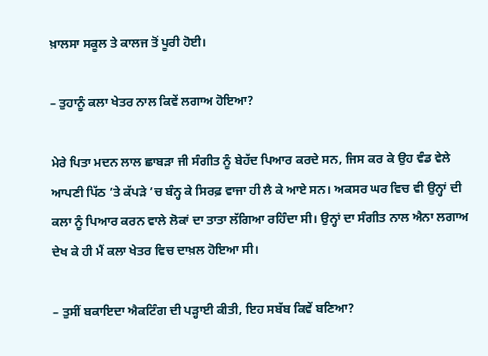ਖ਼ਾਲਸਾ ਸਕੂਲ ਤੇ ਕਾਲਜ ਤੋਂ ਪੂਰੀ ਹੋਈ।

– ਤੁਹਾਨੂੰ ਕਲਾ ਖੇਤਰ ਨਾਲ ਕਿਵੇਂ ਲਗਾਅ ਹੋਇਆ?

ਮੇਰੇ ਪਿਤਾ ਮਦਨ ਲਾਲ ਛਾਬੜਾ ਜੀ ਸੰਗੀਤ ਨੂੰ ਬੇਹੱਦ ਪਿਆਰ ਕਰਦੇ ਸਨ, ਜਿਸ ਕਰ ਕੇ ਉਹ ਵੰਡ ਵੇਲੇ ਆਪਣੀ ਪਿੱਠ ’ਤੇ ਕੱਪੜੇ ’ਚ ਬੰਨ੍ਹ ਕੇ ਸਿਰਫ਼ ਵਾਜਾ ਹੀ ਲੈ ਕੇ ਆਏ ਸਨ। ਅਕਸਰ ਘਰ ਵਿਚ ਵੀ ਉਨ੍ਹਾਂ ਦੀ ਕਲਾ ਨੂੰ ਪਿਆਰ ਕਰਨ ਵਾਲੇ ਲੋਕਾਂ ਦਾ ਤਾਤਾ ਲੱਗਿਆ ਰਹਿੰਦਾ ਸੀ। ਉਨ੍ਹਾਂ ਦਾ ਸੰਗੀਤ ਨਾਲ ਐਨਾ ਲਗਾਅ ਦੇਖ ਕੇ ਹੀ ਮੈਂ ਕਲਾ ਖੇਤਰ ਵਿਚ ਦਾਖ਼ਲ ਹੋਇਆ ਸੀ।

– ਤੁਸੀਂ ਬਕਾਇਦਾ ਐਕਟਿੰਗ ਦੀ ਪੜ੍ਹਾਈ ਕੀਤੀ, ਇਹ ਸਬੱਬ ਕਿਵੇਂ ਬਣਿਆ?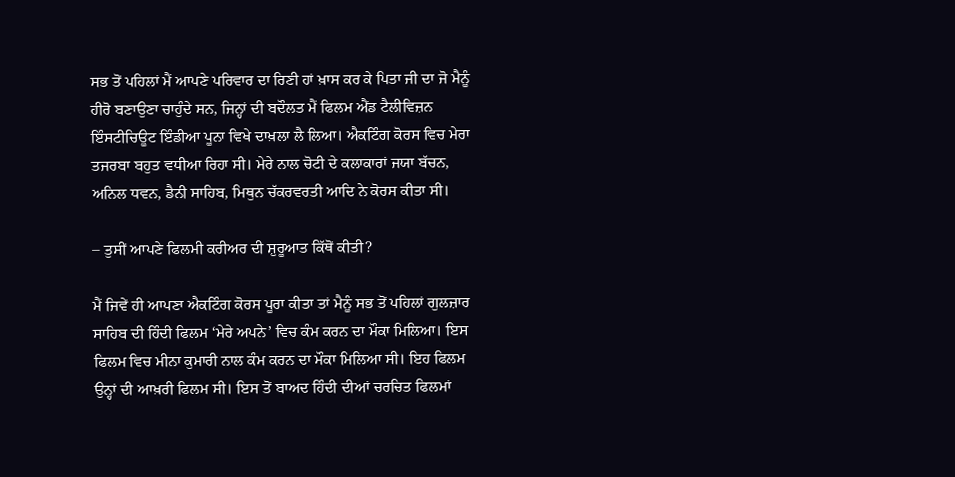ਸਭ ਤੋਂ ਪਹਿਲਾਂ ਮੈਂ ਆਪਣੇ ਪਰਿਵਾਰ ਦਾ ਰਿਣੀ ਹਾਂ ਖ਼ਾਸ ਕਰ ਕੇ ਪਿਤਾ ਜੀ ਦਾ ਜੋ ਮੈਨੂੰ ਹੀਰੋ ਬਣਾਉਣਾ ਚਾਹੁੰਦੇ ਸਨ, ਜਿਨ੍ਹਾਂ ਦੀ ਬਦੌਲਤ ਮੈਂ ਫਿਲਮ ਐਂਡ ਟੈਲੀਵਿਜ਼ਨ ਇੰਸਟੀਚਿਊਟ ਇੰਡੀਆ ਪੂਨਾ ਵਿਖੇ ਦਾਖ਼ਲਾ ਲੈ ਲਿਆ। ਐਕਟਿੰਗ ਕੋਰਸ ਵਿਚ ਮੇਰਾ ਤਜਰਬਾ ਬਹੁਤ ਵਧੀਆ ਰਿਹਾ ਸੀ। ਮੇਰੇ ਨਾਲ ਚੋਟੀ ਦੇ ਕਲਾਕਾਰਾਂ ਜਯਾ ਬੱਚਨ, ਅਨਿਲ ਧਵਨ, ਡੈਨੀ ਸਾਹਿਬ, ਮਿਥੁਨ ਚੱਕਰਵਰਤੀ ਆਦਿ ਨੇ ਕੋਰਸ ਕੀਤਾ ਸੀ।

– ਤੁਸੀਂ ਆਪਣੇ ਫਿਲਮੀ ਕਰੀਅਰ ਦੀ ਸ਼ੁਰੂਆਤ ਕਿੱਥੋਂ ਕੀਤੀ?

ਮੈਂ ਜਿਵੇਂ ਹੀ ਆਪਣਾ ਐਕਟਿੰਗ ਕੋਰਸ ਪੂਰਾ ਕੀਤਾ ਤਾਂ ਮੈਨੂੰ ਸਭ ਤੋਂ ਪਹਿਲਾਂ ਗੁਲਜ਼ਾਰ ਸਾਹਿਬ ਦੀ ਹਿੰਦੀ ਫਿਲਮ ‘ਮੇਰੇ ਅਪਨੇ’ ਵਿਚ ਕੰਮ ਕਰਨ ਦਾ ਮੌਕਾ ਮਿਲਿਆ। ਇਸ ਫਿਲਮ ਵਿਚ ਮੀਨਾ ਕੁਮਾਰੀ ਨਾਲ ਕੰਮ ਕਰਨ ਦਾ ਮੌਕਾ ਮਿਲਿਆ ਸੀ। ਇਹ ਫਿਲਮ ਉਨ੍ਹਾਂ ਦੀ ਆਖ਼ਰੀ ਫਿਲਮ ਸੀ। ਇਸ ਤੋਂ ਬਾਅਦ ਹਿੰਦੀ ਦੀਆਂ ਚਰਚਿਤ ਫਿਲਮਾਂ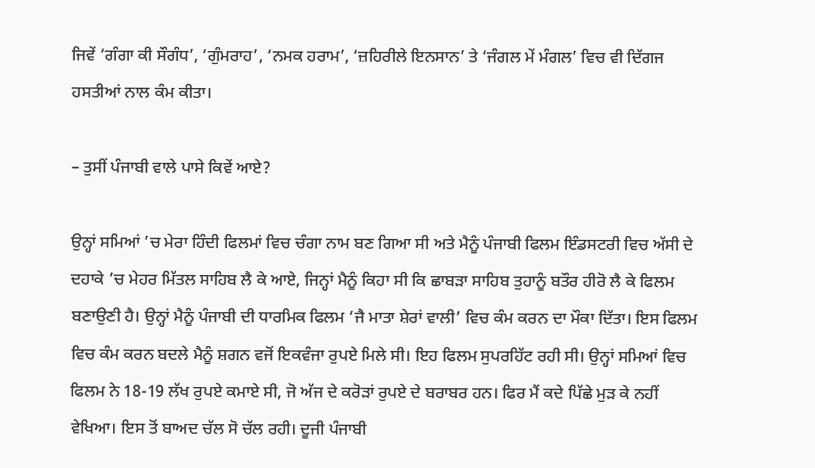ਜਿਵੇਂ ‘ਗੰਗਾ ਕੀ ਸੌਗੰਧ’, ‘ਗੁੰਮਰਾਹ’, ‘ਨਮਕ ਹਰਾਮ’, ‘ਜ਼ਹਿਰੀਲੇ ਇਨਸਾਨ’ ਤੇ ‘ਜੰਗਲ ਮੇਂ ਮੰਗਲ’ ਵਿਚ ਵੀ ਦਿੱਗਜ ਹਸਤੀਆਂ ਨਾਲ ਕੰਮ ਕੀਤਾ।

– ਤੁਸੀਂ ਪੰਜਾਬੀ ਵਾਲੇ ਪਾਸੇ ਕਿਵੇਂ ਆਏ?

ਉਨ੍ਹਾਂ ਸਮਿਆਂ ’ਚ ਮੇਰਾ ਹਿੰਦੀ ਫਿਲਮਾਂ ਵਿਚ ਚੰਗਾ ਨਾਮ ਬਣ ਗਿਆ ਸੀ ਅਤੇ ਮੈਨੂੰ ਪੰਜਾਬੀ ਫਿਲਮ ਇੰਡਸਟਰੀ ਵਿਚ ਅੱਸੀ ਦੇ ਦਹਾਕੇ ’ਚ ਮੇਹਰ ਮਿੱਤਲ ਸਾਹਿਬ ਲੈ ਕੇ ਆਏ, ਜਿਨ੍ਹਾਂ ਮੈਨੂੰ ਕਿਹਾ ਸੀ ਕਿ ਛਾਬੜਾ ਸਾਹਿਬ ਤੁਹਾਨੂੰ ਬਤੌਰ ਹੀਰੋ ਲੈ ਕੇ ਫਿਲਮ ਬਣਾਉਣੀ ਹੈ। ਉਨ੍ਹਾਂ ਮੈਨੂੰ ਪੰਜਾਬੀ ਦੀ ਧਾਰਮਿਕ ਫਿਲਮ ‘ਜੈ ਮਾਤਾ ਸ਼ੇਰਾਂ ਵਾਲੀ’ ਵਿਚ ਕੰਮ ਕਰਨ ਦਾ ਮੌਕਾ ਦਿੱਤਾ। ਇਸ ਫਿਲਮ ਵਿਚ ਕੰਮ ਕਰਨ ਬਦਲੇ ਮੈਨੂੰ ਸ਼ਗਨ ਵਜੋਂ ਇਕਵੰਜਾ ਰੁਪਏ ਮਿਲੇ ਸੀ। ਇਹ ਫਿਲਮ ਸੁਪਰਹਿੱਟ ਰਹੀ ਸੀ। ਉਨ੍ਹਾਂ ਸਮਿਆਂ ਵਿਚ ਫਿਲਮ ਨੇ 18-19 ਲੱਖ ਰੁਪਏ ਕਮਾਏ ਸੀ, ਜੋ ਅੱਜ ਦੇ ਕਰੋੜਾਂ ਰੁਪਏ ਦੇ ਬਰਾਬਰ ਹਨ। ਫਿਰ ਮੈਂ ਕਦੇ ਪਿੱਛੇ ਮੁੜ ਕੇ ਨਹੀਂ ਵੇਖਿਆ। ਇਸ ਤੋਂ ਬਾਅਦ ਚੱਲ ਸੋ ਚੱਲ ਰਹੀ। ਦੂਜੀ ਪੰਜਾਬੀ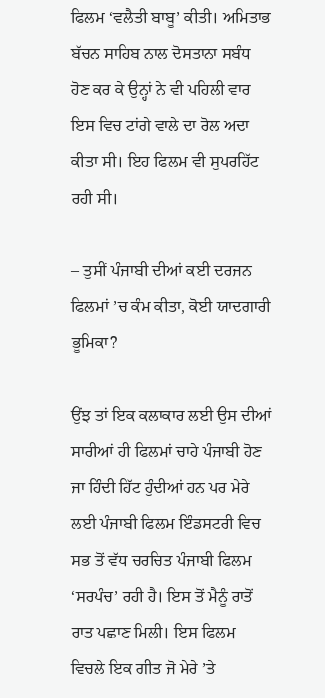ਫਿਲਮ ‘ਵਲੈਤੀ ਬਾਬੂ’ ਕੀਤੀ। ਅਮਿਤਾਭ ਬੱਚਨ ਸਾਹਿਬ ਨਾਲ ਦੋਸਤਾਨਾ ਸਬੰਧ ਹੋਣ ਕਰ ਕੇ ਉਨ੍ਹਾਂ ਨੇ ਵੀ ਪਹਿਲੀ ਵਾਰ ਇਸ ਵਿਚ ਟਾਂਗੇ ਵਾਲੇ ਦਾ ਰੋਲ ਅਦਾ ਕੀਤਾ ਸੀ। ਇਹ ਫਿਲਮ ਵੀ ਸੁਪਰਹਿੱਟ ਰਹੀ ਸੀ।

– ਤੁਸੀਂ ਪੰਜਾਬੀ ਦੀਆਂ ਕਈ ਦਰਜਨ ਫਿਲਮਾਂ ’ਚ ਕੰਮ ਕੀਤਾ, ਕੋਈ ਯਾਦਗਾਰੀ ਭੂਮਿਕਾ?

ਉਂਝ ਤਾਂ ਇਕ ਕਲਾਕਾਰ ਲਈ ਉਸ ਦੀਆਂ ਸਾਰੀਆਂ ਹੀ ਫਿਲਮਾਂ ਚਾਹੇ ਪੰਜਾਬੀ ਹੋਣ ਜਾ ਹਿੰਦੀ ਹਿੱਟ ਹੁੰਦੀਆਂ ਹਨ ਪਰ ਮੇਰੇ ਲਈ ਪੰਜਾਬੀ ਫਿਲਮ ਇੰਡਸਟਰੀ ਵਿਚ ਸਭ ਤੋਂ ਵੱਧ ਚਰਚਿਤ ਪੰਜਾਬੀ ਫਿਲਮ ‘ਸਰਪੰਚ’ ਰਹੀ ਹੈ। ਇਸ ਤੋਂ ਮੈਨੂੰ ਰਾਤੋਂ ਰਾਤ ਪਛਾਣ ਮਿਲੀ। ਇਸ ਫਿਲਮ ਵਿਚਲੇ ਇਕ ਗੀਤ ਜੋ ਮੇਰੇ ’ਤੇ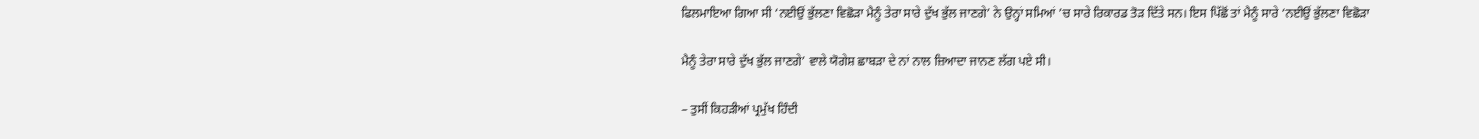ਫਿਲਮਾਇਆ ਗਿਆ ਸੀ ‘ਨਈਉਂ ਭੁੱਲਣਾ ਵਿਛੋੜਾ ਮੈਨੂੰ ਤੇਰਾ ਸਾਰੇ ਦੁੱਖ ਭੁੱਲ ਜਾਣਗੇ’ ਨੇ ਉਨ੍ਹਾਂ ਸਮਿਆਂ ’ਚ ਸਾਰੇ ਰਿਕਾਰਡ ਤੋੜ ਦਿੱਤੇ ਸਨ। ਇਸ ਪਿੱਛੋਂ ਤਾਂ ਮੈਨੂੰ ਸਾਰੇ ‘ਨਈਉਂ ਭੁੱਲਣਾ ਵਿਛੋੜਾ

ਮੈਨੂੰ ਤੇਰਾ ਸਾਰੇ ਦੁੱਖ ਭੁੱਲ ਜਾਣਗੇ’ ਵਾਲੇ ਯੋਗੇਸ਼ ਛਾਬੜਾ ਦੇ ਨਾਂ ਨਾਲ ਜ਼ਿਆਦਾ ਜਾਨਣ ਲੱਗ ਪਏ ਸੀ।

– ਤੁਸੀਂ ਕਿਹੜੀਆਂ ਪ੍ਰਮੁੱਖ ਹਿੰਦੀ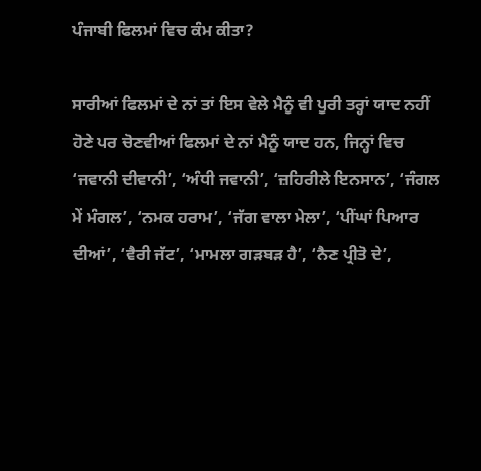ਪੰਜਾਬੀ ਫਿਲਮਾਂ ਵਿਚ ਕੰਮ ਕੀਤਾ?

ਸਾਰੀਆਂ ਫਿਲਮਾਂ ਦੇ ਨਾਂ ਤਾਂ ਇਸ ਵੇਲੇ ਮੈਨੂੰ ਵੀ ਪੂਰੀ ਤਰ੍ਹਾਂ ਯਾਦ ਨਹੀਂ ਹੋਣੇ ਪਰ ਚੋਣਵੀਆਂ ਫਿਲਮਾਂ ਦੇ ਨਾਂ ਮੈਨੂੰ ਯਾਦ ਹਨ, ਜਿਨ੍ਹਾਂ ਵਿਚ ‘ਜਵਾਨੀ ਦੀਵਾਨੀ’, ‘ਅੰਧੀ ਜਵਾਨੀ’, ‘ਜ਼ਹਿਰੀਲੇ ਇਨਸਾਨ’, ‘ਜੰਗਲ ਮੇਂ ਮੰਗਲ’, ‘ਨਮਕ ਹਰਾਮ’, ‘ਜੱਗ ਵਾਲਾ ਮੇਲਾ’, ‘ਪੀਂਘਾਂ ਪਿਆਰ ਦੀਆਂ’, ‘ਵੈਰੀ ਜੱਟ’, ‘ਮਾਮਲਾ ਗੜਬੜ ਹੈ’, ‘ਨੈਣ ਪ੍ਰੀਤੋ ਦੇ’,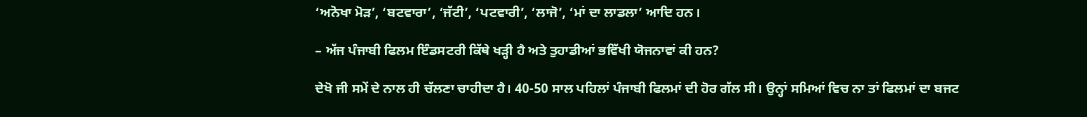‘ਅਨੋਖਾ ਮੋੜ’, ‘ਬਟਵਾਰਾ’, ‘ਜੱਟੀ’, ‘ਪਟਵਾਰੀ’, ‘ਲਾਜੋ’, ‘ਮਾਂ ਦਾ ਲਾਡਲਾ’ ਆਦਿ ਹਨ।

– ਅੱਜ ਪੰਜਾਬੀ ਫਿਲਮ ਇੰਡਸਟਰੀ ਕਿੱਥੇ ਖੜ੍ਹੀ ਹੈ ਅਤੇ ਤੁਹਾਡੀਆਂ ਭਵਿੱਖੀ ਯੋਜਨਾਵਾਂ ਕੀ ਹਨ?

ਦੇਖੋ ਜੀ ਸਮੇਂ ਦੇ ਨਾਲ ਹੀ ਚੱਲਣਾ ਚਾਹੀਦਾ ਹੈ। 40-50 ਸਾਲ ਪਹਿਲਾਂ ਪੰਜਾਬੀ ਫਿਲਮਾਂ ਦੀ ਹੋਰ ਗੱਲ ਸੀ। ਉਨ੍ਹਾਂ ਸਮਿਆਂ ਵਿਚ ਨਾ ਤਾਂ ਫਿਲਮਾਂ ਦਾ ਬਜਟ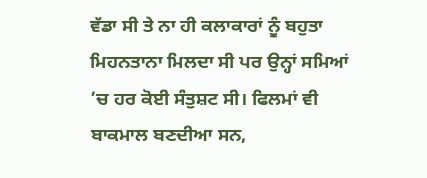ਵੱਡਾ ਸੀ ਤੇ ਨਾ ਹੀ ਕਲਾਕਾਰਾਂ ਨੂੰ ਬਹੁਤਾ ਮਿਹਨਤਾਨਾ ਮਿਲਦਾ ਸੀ ਪਰ ਉਨ੍ਹਾਂ ਸਮਿਆਂ ’ਚ ਹਰ ਕੋਈ ਸੰਤੁਸ਼ਟ ਸੀ। ਫਿਲਮਾਂ ਵੀ ਬਾਕਮਾਲ ਬਣਦੀਆ ਸਨ,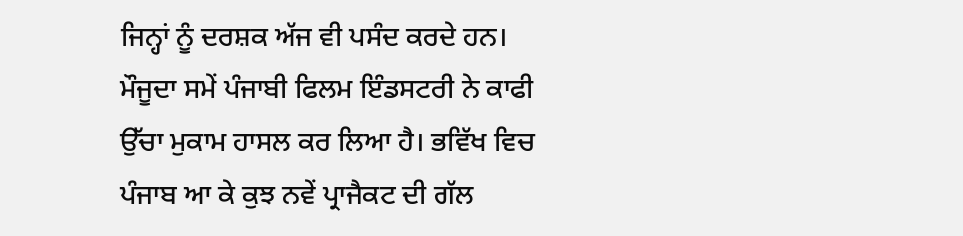ਜਿਨ੍ਹਾਂ ਨੂੰ ਦਰਸ਼ਕ ਅੱਜ ਵੀ ਪਸੰਦ ਕਰਦੇ ਹਨ। ਮੌਜੂਦਾ ਸਮੇਂ ਪੰਜਾਬੀ ਫਿਲਮ ਇੰਡਸਟਰੀ ਨੇ ਕਾਫੀ ਉੱਚਾ ਮੁਕਾਮ ਹਾਸਲ ਕਰ ਲਿਆ ਹੈ। ਭਵਿੱਖ ਵਿਚ ਪੰਜਾਬ ਆ ਕੇ ਕੁਝ ਨਵੇਂ ਪ੍ਰਾਜੈਕਟ ਦੀ ਗੱਲ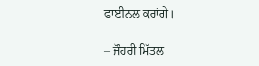ਫਾਈਨਲ ਕਰਾਂਗੇ।

– ਜੌਹਰੀ ਮਿੱਤਲ